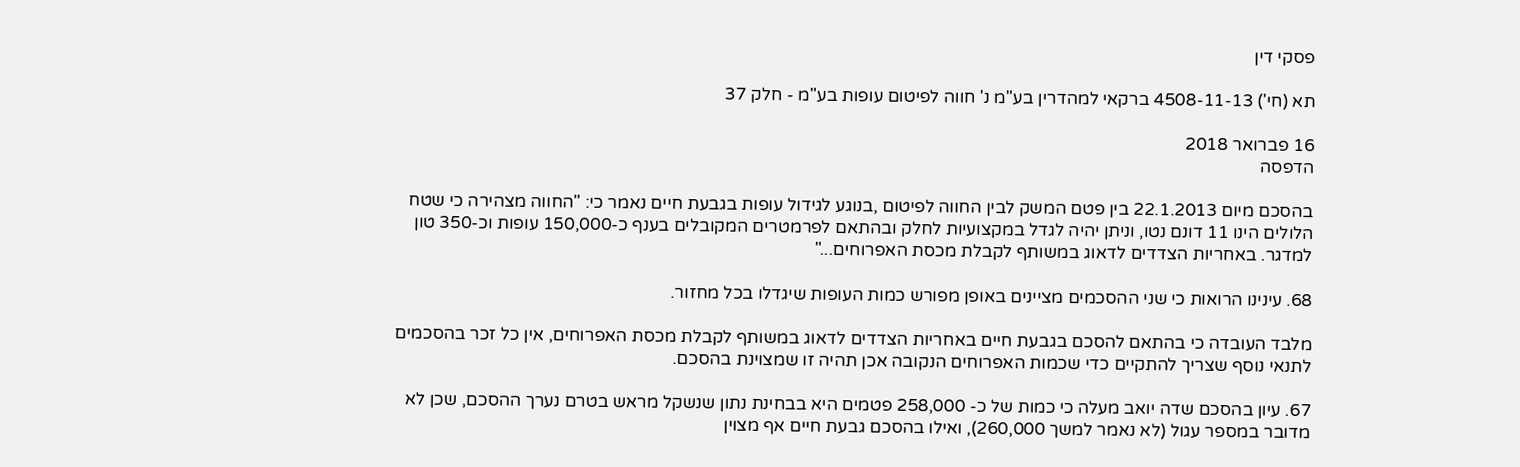פסקי דין

תא (חי') 4508-11-13 ברקאי למהדרין בע"מ נ' חווה לפיטום עופות בע"מ - חלק 37

16 פברואר 2018
הדפסה

בהסכם מיום 22.1.2013 בין פטם המשק לבין החווה לפיטום ,בנוגע לגידול עופות בגבעת חיים נאמר כי: "החווה מצהירה כי שטח הלולים הינו 11 דונם נטו, וניתן יהיה לגדל במקצועיות לחלק ובהתאם לפרמטרים המקובלים בענף כ-150,000 עופות וכ-350 טון למדגר. באחריות הצדדים לדאוג במשותף לקבלת מכסת האפרוחים..."

68. עינינו הרואות כי שני ההסכמים מציינים באופן מפורש כמות העופות שיגדלו בכל מחזור.

מלבד העובדה כי בהתאם להסכם בגבעת חיים באחריות הצדדים לדאוג במשותף לקבלת מכסת האפרוחים, אין כל זכר בהסכמים לתנאי נוסף שצריך להתקיים כדי שכמות האפרוחים הנקובה אכן תהיה זו שמצוינת בהסכם.

67. עיון בהסכם שדה יואב מעלה כי כמות של כ- 258,000 פטמים היא בבחינת נתון שנשקל מראש בטרם נערך ההסכם, שכן לא מדובר במספר עגול (לא נאמר למשך 260,000), ואילו בהסכם גבעת חיים אף מצוין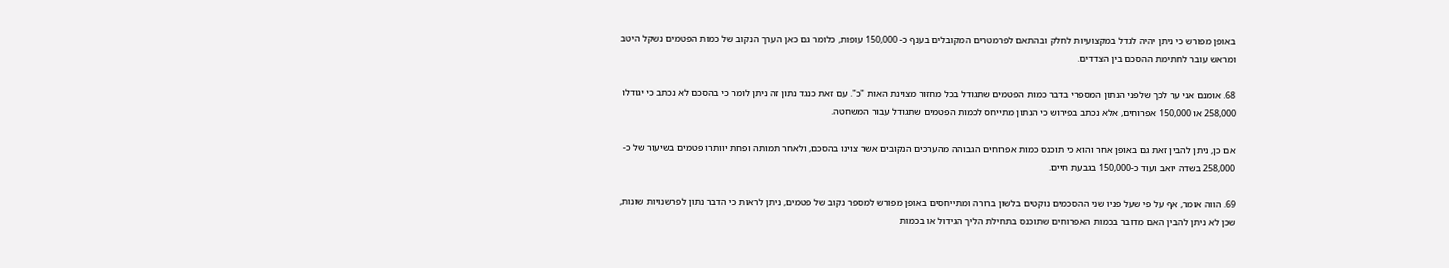באופן מפורש כי ניתן יהיה לגדל במקצועיות לחלק ובהתאם לפרמטרים המקובלים בענף כ- 150,000 עופות, כלומר גם כאן הערך הנקוב של כמות הפטמים נשקל היטב ומראש עובר לחתימת ההסכם בין הצדדים.

68. אומנם אני ער לכך שלפני הנתון המספרי בדבר כמות הפטמים שתגודל בכל מחזור מצוינת האות "כ". עם זאת כנגד נתון זה ניתן לומר כי בהסכם לא נכתב כי יגודלו 258,000 או 150,000 אפרוחים, אלא נכתב בפירוש כי הנתון מתייחס לכמות הפטמים שתגודל עבור המשחטה.

אם כן, ניתן להבין זאת גם באופן אחר והוא כי תוכנס כמות אפרוחים הגבוהה מהערכים הנקובים אשר צוינו בהסכם, ולאחר תמותה ופחת יוותרו פטמים בשיעור של כ- 258,000 בשדה יואב ועוד כ-150,000 בגבעת חיים.

69. הווה אומר, אף על פי שעל פניו שני ההסכמים נוקטים בלשון ברורה ומתייחסים באופן מפורש למספר נקוב של פטמים, ניתן לראות כי הדבר נתון לפרשנויות שונות, שכן לא ניתן להבין האם מדובר בכמות האפרוחים שתוכנס בתחילת הליך הגידול או בכמות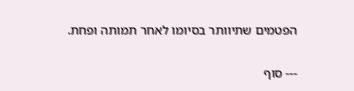הפטמים שתיוותר בסיומו לאחר תמותה ופחת.

--- סוף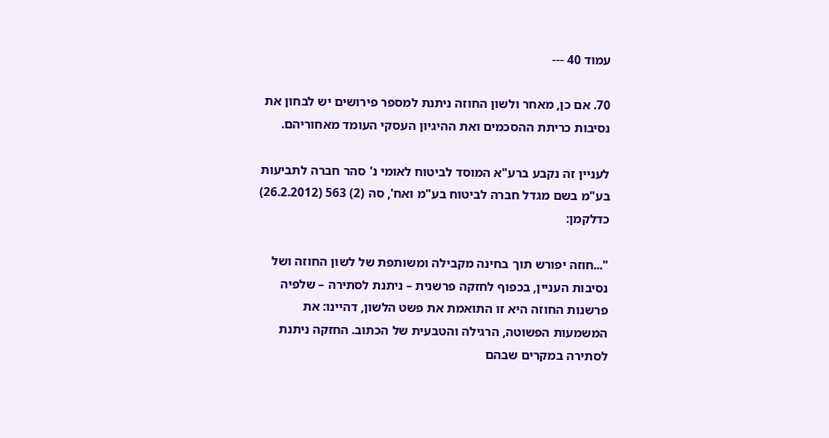עמוד 40 ---

70. אם כן, מאחר ולשון החוזה ניתנת למספר פירושים יש לבחון את נסיבות כריתת ההסכמים ואת ההיגיון העסקי העומד מאחוריהם.

לעניין זה נקבע ברע"א המוסד לביטוח לאומי נ' סהר חברה לתביעות בע"מ בשם מגדל חברה לביטוח בע"מ ואח', סה (2) 563 (26.2.2012) כדלקמן:

"...חוזה יפורש תוך בחינה מקבילה ומשותפת של לשון החוזה ושל נסיבות העניין, בכפוף לחזקה פרשנית – ניתנת לסתירה – שלפיה פרשנות החוזה היא זו התואמת את פשט הלשון, דהיינו: את המשמעות הפשוטה, הרגילה והטבעית של הכתוב. החזקה ניתנת לסתירה במקרים שבהם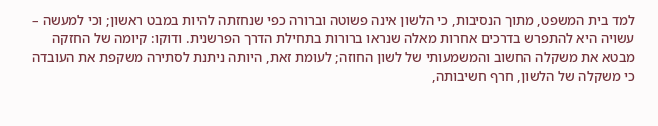למד בית המשפט, מתוך הנסיבות, כי הלשון אינה פשוטה וברורה כפי שנחזתה להיות במבט ראשון; וכי למעשה – עשויה היא להתפרש בדרכים אחרות מאלה שנראו ברורות בתחילת הדרך הפרשנית. ודוקו: קיומה של החזקה מבטא את משקלה החשוב והמשמעותי של לשון החוזה; לעומת זאת, היותה ניתנת לסתירה משקפת את העובדה כי משקלה של הלשון, חרף חשיבותה,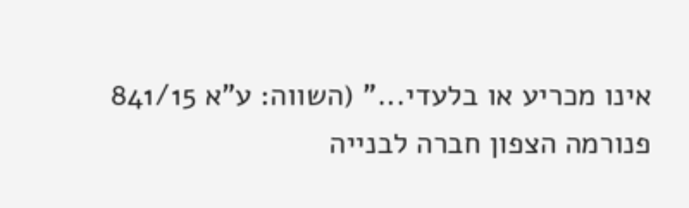אינו מכריע או בלעדי..." (השווה: ע"א 841/15 פנורמה הצפון חברה לבנייה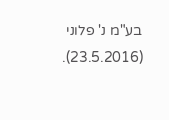בע"מ נ' פלוני (23.5.2016).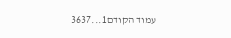עמוד הקודם1...3637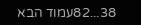38...82עמוד הבא